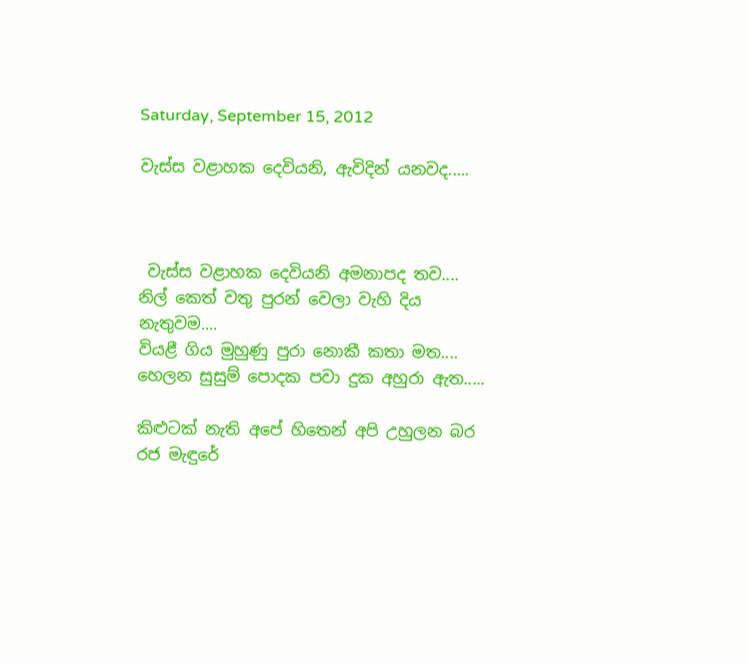Saturday, September 15, 2012

වැස්ස වළාහක දෙවියනි, ඇවිදින් යනවද.....



 වැස්ස වළාහක දෙවියනි අමනාපද තව....
නිල් කෙත් වතු පුරන් වෙලා වැහි දිය නැතුවම....
වියළී ගිය මුහුණු පුරා නොකී කතා මත....
හෙලන සුසුම් පොදක පවා දුක අහුරා ඇත.....

කිළුටක් නැති අපේ හිතෙන් අපි උහුලන බර
රජ මැඳුරේ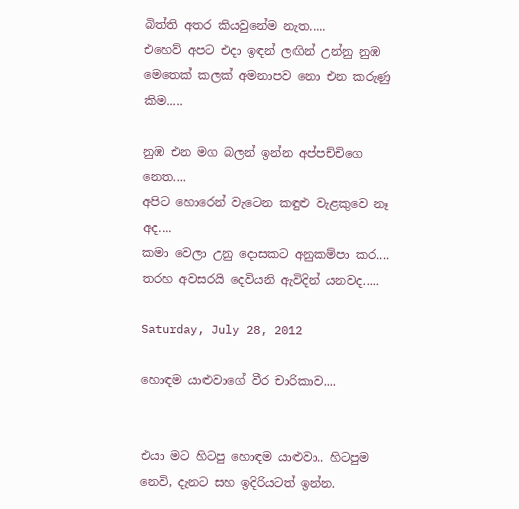බිත්ති අතර කියවුනේම නැත.....
එහෙව් අපට එදා ඉඳන් ලඟින් උන්නු නුඹ
මෙතෙක් කලක් අමනාපව නො එන කරුණු කිම.....

නුඹ එන මග බලන් ඉන්න අප්පච්චිගෙ නෙත....
අපිට හොරෙන් වැටෙන කඳුළු වැළකුවෙ නෑ අද....
කමා වෙලා උනු දොසකට අනුකම්පා කර....
තරහ අවසරයි දෙවියනි ඇවිදින් යනවද.....

Saturday, July 28, 2012

හොඳම යාළුවාගේ වීර චාරිකාව....


එයා මට හිටපු හොඳම යාළුවා.. හිටපුම නෙවි, දැනට සහ ඉදිරියටත් ඉන්න.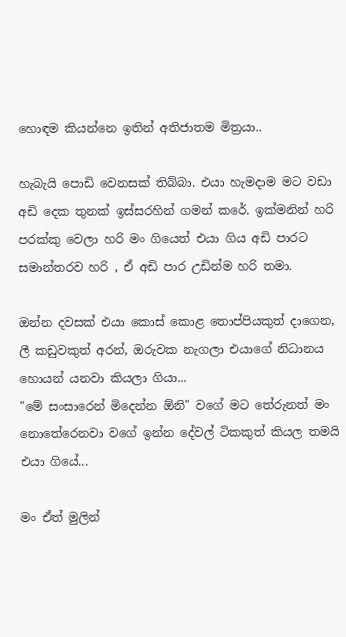හොඳම කියන්නෙ ඉතින් අතිජාතම මිත්‍රයා..

හැබැයි පොඩි වෙනසක් තිබ්බා. එයා හැමදාම මට වඩා අඩි දෙක තුනක් ඉස්සරහින් ගමන් කරේ. ඉක්මනින් හරි පරක්කු වෙලා හරි මං ගියෙත් එයා ගිය අඩි පාරට සමාන්තරව හරි , ඒ අඩි පාර උඩින්ම හරි තමා.

ඔන්න දවසක් එයා කොස් කොළ තොප්පියකුත් දාගෙන, ලී කඩුවකුත් අරන්, ඔරුවක නැගලා එයාගේ නිධානය හොයන් යනවා කියලා ගියා...
"මේ සංසාරෙන් මිදෙන්න ඕනි" වගේ මට තේරුනත් මං නොතේරෙනවා වගේ ඉන්න දේවල් ටිකකුත් කියල තමයි එයා ගියේ...

මං ඒත් මුලින්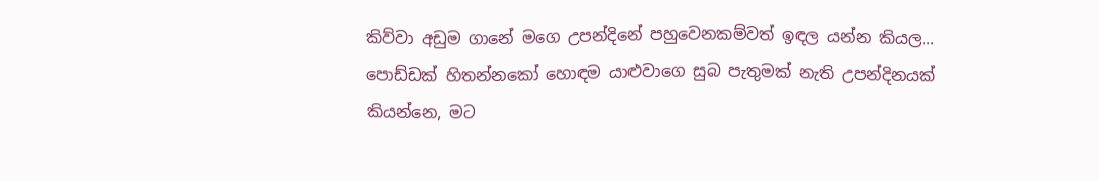කිව්වා අඩුම ගානේ මගෙ උපන්දිනේ පහුවෙනකම්වත් ඉඳල යන්න කියල...
පොඩ්ඩක් හිතන්නකෝ හොඳම යාළුවාගෙ සුබ පැතුමක් නැති උපන්දිනයක් කියන්නෙ, මට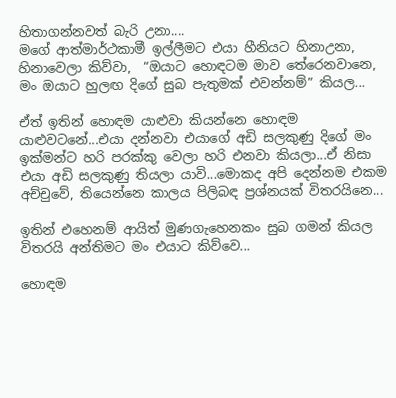හිතාගන්නවත් බැරි උනා....
මගේ ආත්මාර්ථකාමී ඉල්ලීමට එයා හීනියට හිනාඋනා, හිනාවෙලා කිව්වා,  “ඔයාට හොඳටම මාව තේරෙනවානෙ, මං ඔයාට හුලඟ දිගේ සුබ පැතුමක් එවන්නම්” කියල...

ඒත් ඉතින් හොඳම යාළුවා කියන්නෙ හොඳම යාළුවටනේ...එයා දන්නවා එයාගේ අඩි සලකුණු දිගේ මං ඉක්මන්ට හරි පරක්කු වෙලා හරි එනවා කියලා...ඒ නිසා එයා අඩි සලකුණු තියලා යාවි...මොකද අපි දෙන්නම එකම අච්චුවේ, තියෙන්නෙ කාලය පිලිබඳ ප්‍රශ්නයක් විතරයිනෙ...

ඉතින් එහෙනම් ආයිත් මුණගැහෙනකං සුබ ගමන් කියල විතරයි අන්තිමට මං එයාට කිව්වෙ...

හොඳම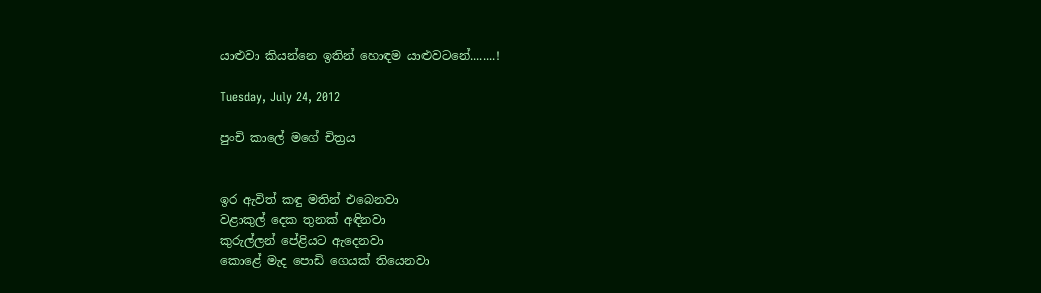යාළුවා කියන්නෙ ඉතින් හොඳම යාළුවටනේ........!

Tuesday, July 24, 2012

පුංචි කාලේ මගේ චිත්‍රය


ඉර ඇවිත් කඳු මතින් එබෙනවා
වළාකුල් දෙක තුනක් අඳිනවා
කුරුල්ලන් පේළියට ඇදෙනවා
කොළේ මැද පොඩි ගෙයක් තියෙනවා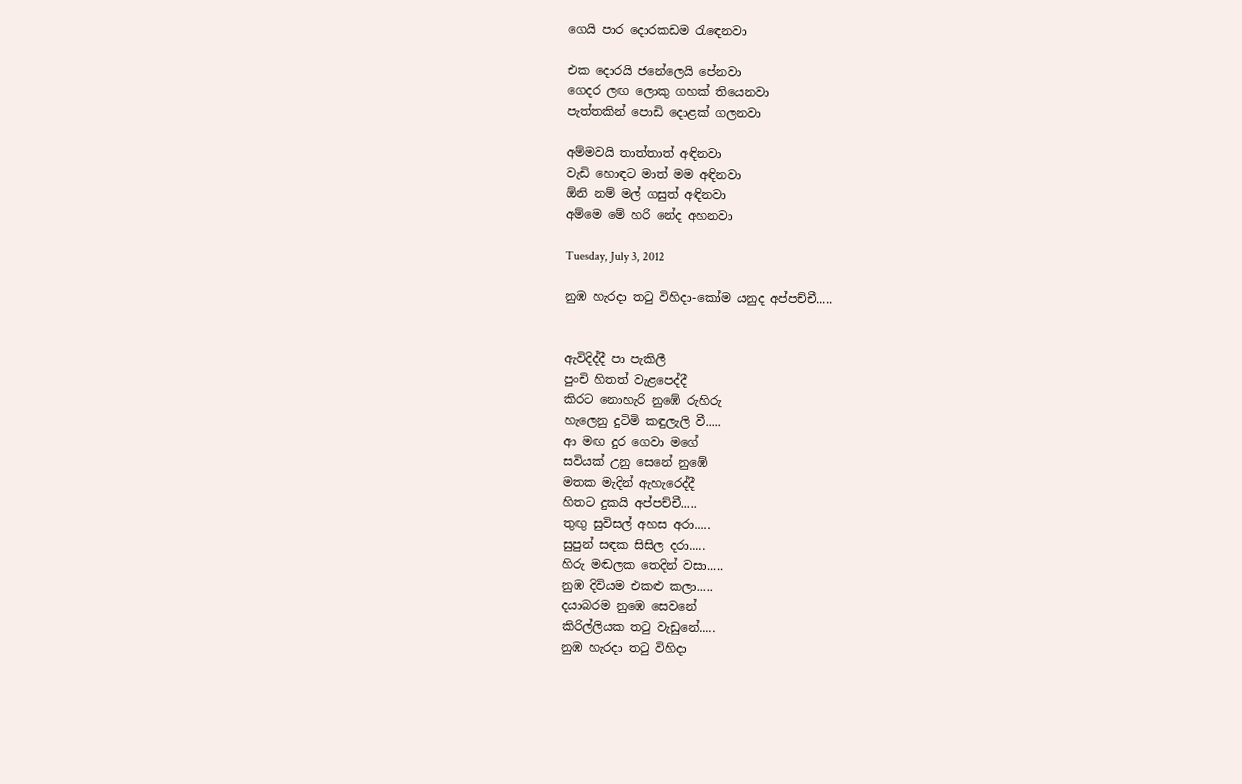ගෙයි පාර දොරකඩම රැඳෙනවා

එක දොරයි ජනේලෙයි පේනවා
ගෙදර ලඟ ලොකු ගහක් තියෙනවා
පැත්තකින් පොඩි දොළක් ගලනවා

අම්මවයි තාත්තාත් අඳිනවා
වැඩි හොඳට මාත් මම අඳිනවා
ඕනි නම් මල් ගසුත් අඳිනවා
අම්මෙ මේ හරි නේද අහනවා

Tuesday, July 3, 2012

නුඹ හැරදා තටු විහිදා-කෝම යනුද අප්පච්චී.....


ඇවිදිද්දී පා පැකිලී
පුංචි හිතත් වැළපෙද්දී
කිරට නොහැරි නුඹේ රුහිරු
හැලෙනු දුටිමි කඳුලැලි වී.....
ආ මඟ දුර ගෙවා මගේ
සවියක් උනු සෙනේ නුඹේ
මතක මැදින් ඇහැරෙද්දී
හිතට දුකයි අප්පච්චී.....
තුඟු සුවිසල් අහස අරා.....
සුපුන් සඳක සිසිල දරා.....
හිරු මඬලක තෙදින් වසා.....
නුඹ දිවියම එකළු කලා.....
දයාබරම නුඹෙ සෙවනේ
කිරිල්ලියක තටු වැඩුනේ.....
නුඹ හැරදා තටු විහිදා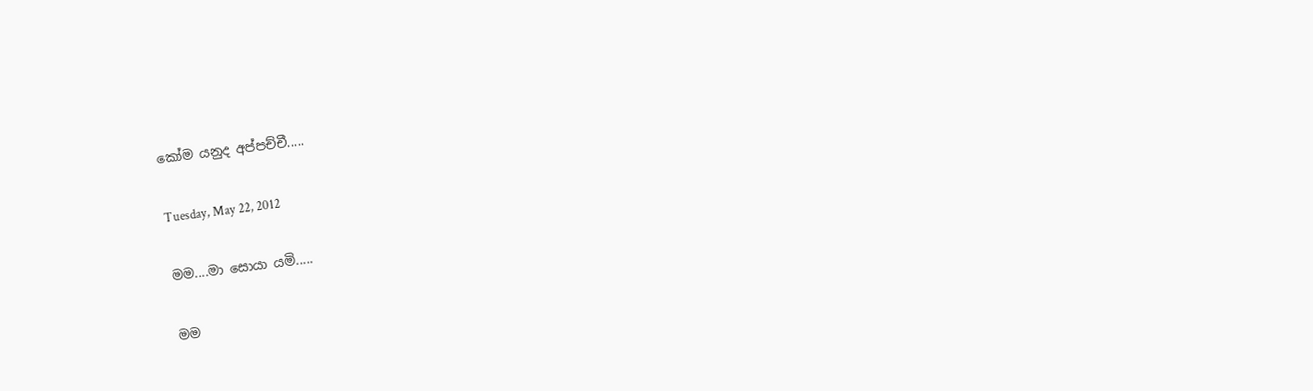කෝම යනුද අප්පච්චී.....

Tuesday, May 22, 2012

මම....මා සොයා යමි.....

මම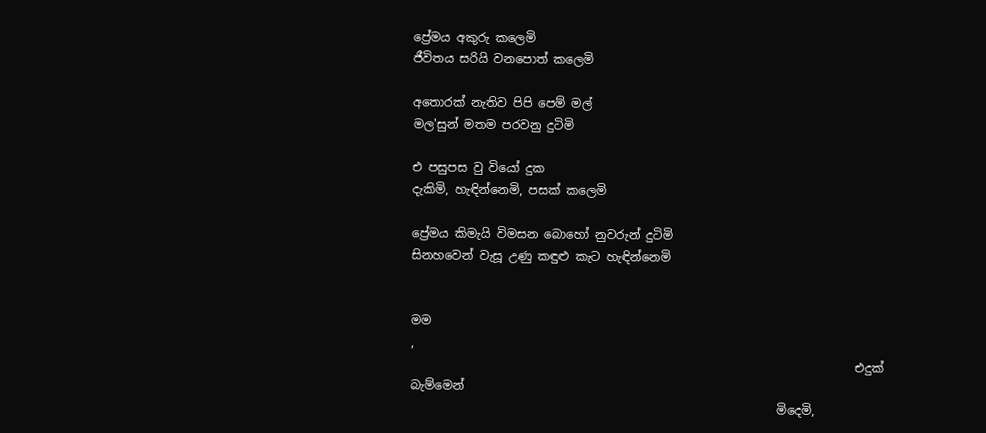ප්‍රේමය අකුරු කලෙමි
ජීවිතය සරියි වනපොත් කලෙමි

අතොරක් නැතිව පිපි පෙම් මල්
මල'සුන් මතම පරවනු දුටිමි

එ පසුපස වු වියෝ දුක
දැකිමි, හැඳින්නෙමි, පසක් කලෙමි

ප්‍රේමය කිමැයි විමසන බොහෝ නුවරුන් දුටිමි
සිනහවෙන් වැසූ උණු කඳුළු කැට හැඳින්නෙමි


මම
,
                                                                          එදුක් බැම්මෙන්
                                                             මිදෙමි,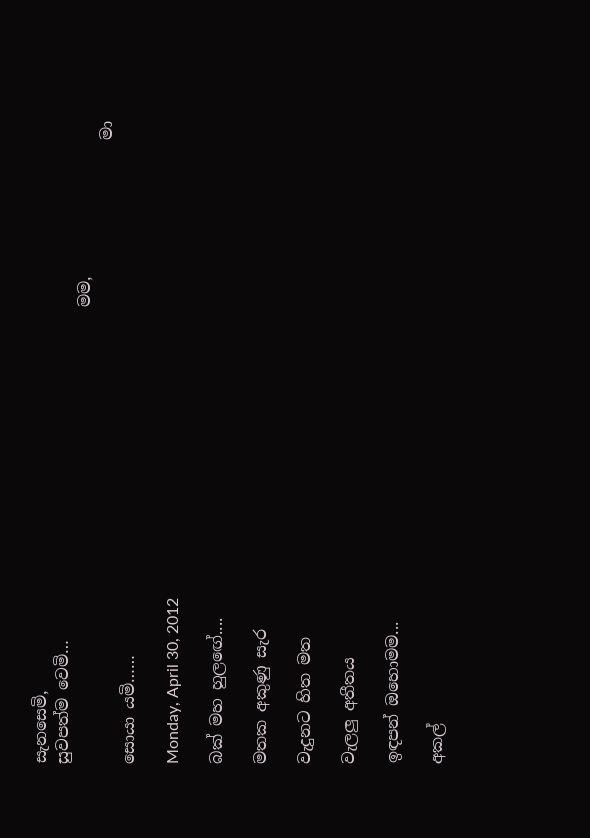සැනසෙමි,
සුවපත්ම වෙමි…
                                                         මම,
                                                                              මා සොයා යමි……

Monday, April 30, 2012

බක් මහ හුලඟේ....

මතක අකුණු සැර

වැදුනට හිත මත

වැලලු අතීතය

ඉඳපන් ඔහොමම...

අකල්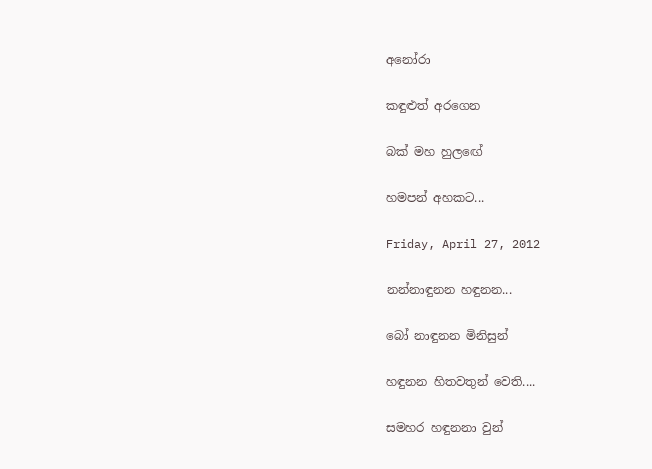අනෝරා

කඳුළුත් අරගෙන

බක් මහ හුලඟේ

හමපන් අහකට...

Friday, April 27, 2012

නන්නාඳුනන හඳුනන...

බෝ නාඳුනන මිනිසුන්

හඳුනන හිතවතුන් වෙති....

සමහර හඳුනනා වුන්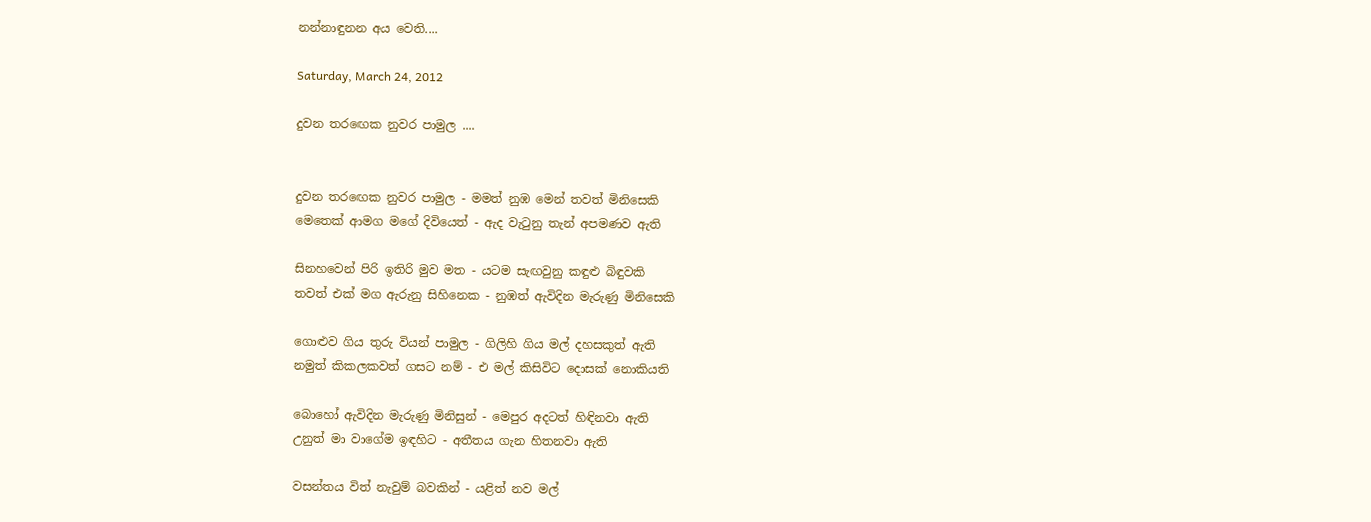නන්නාඳුනන අය වෙති....

Saturday, March 24, 2012

දුවන තරඟෙක නුවර පාමුල ....


දුවන තරඟෙක නුවර පාමුල - මමත් නුඹ මෙන් තවත් මිනිසෙකි
මෙතෙක් ආමග මගේ දිවියෙත් - ඇද වැටුනු තැන් අපමණව ඇති

සිනහවෙන් පිරි ඉතිරි මුව මත - යටම සැඟවුනු කඳුළු බිඳුවකි
තවත් එක් මග ඇරුනු සිහිනෙක - නුඹත් ඇවිදින මැරුණු මිනිසෙකි

ගොළුව ගිය තුරු වියන් පාමුල - ගිලිහි ගිය මල් දහසකුත් ඇති
නමුත් කිකලකවත් ගසට නම් - එ මල් කිසිවිට දොසක් නොකියති

බොහෝ ඇවිදින මැරුණු මිනිසුන් - මෙපුර අදටත් හිඳිනවා ඇති
උනුත් මා වාගේම ඉඳහිට - අතීතය ගැන හිතනවා ඇති

වසන්තය විත් නැවුම් බවකින් - යළිත් නව මල්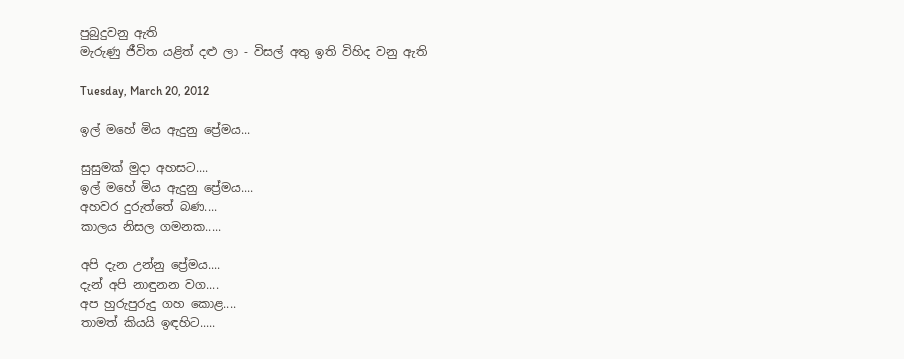පුබුදුවනු ඇති
මැරුණු ජීවිත යළිත් දළු ලා - විසල් අතු ඉති විහිද වනු ඇති

Tuesday, March 20, 2012

ඉල් මහේ මිය ඇදුනු ප්‍රේමය...

සුසුමක් මුදා අහසට....
ඉල් මහේ මිය ඇදුනු ප්‍රේමය....
අහවර දුරුත්තේ බණ....
කාලය නිසල ගමනක.....

අපි දැන උන්නු ප්‍රේමය....
දැන් අපි නාඳුනන වග....
අප හුරුපුරුදු ගහ කොළ....
තාමත් කියයි ඉඳහිට.....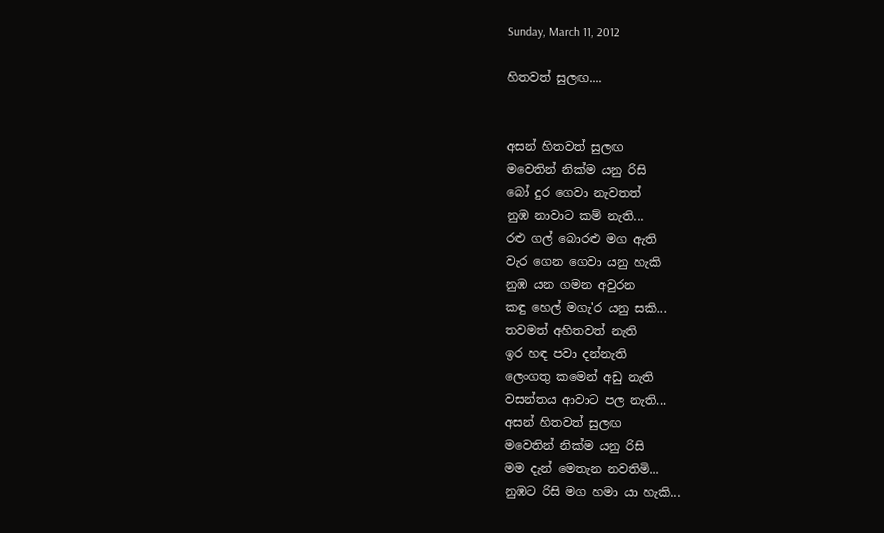Sunday, March 11, 2012

හිතවත් සුලඟ....


අසන් හිතවත් සුලඟ
මවෙතින් නික්ම යනු රිසි
බෝ දුර ගෙවා නැවතත්
නුඹ නාවාට කම් නැති...
රළු ගල් බොරළු මග ඇති
වැර ගෙන ගෙවා යනු හැකි
නුඹ යන ගමන අවුරන
කඳු හෙල් මගැ'ර යනු සකි...
තවමත් අහිතවත් නැති
ඉර හඳ පවා දන්නැති
ලෙංගතු කමෙන් අඩු නැති
වසන්තය ආවාට පල නැති...
අසන් හිතවත් සුලඟ
මවෙතින් නික්ම යනු රිසි
මම දැන් මෙතැන නවතිමි...
නුඹට රිසි මග හමා යා හැකි...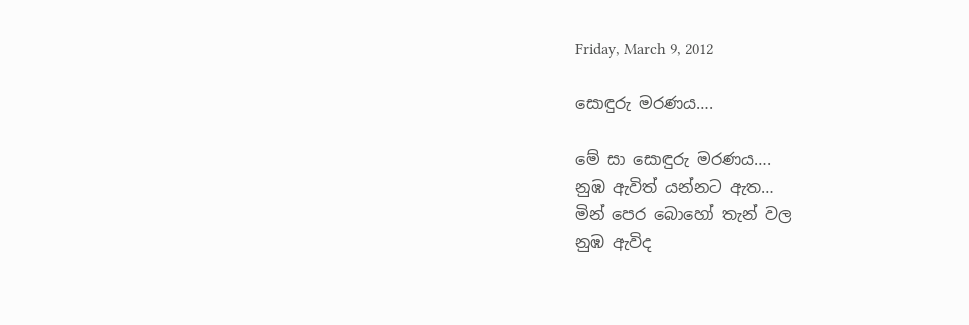Friday, March 9, 2012

සොඳුරු මරණය….

මේ සා සොඳුරු මරණය….
නුඹ ඇවිත් යන්නට ඇත…
මින් පෙර බොහෝ තැන් වල
නුඹ ඇවිද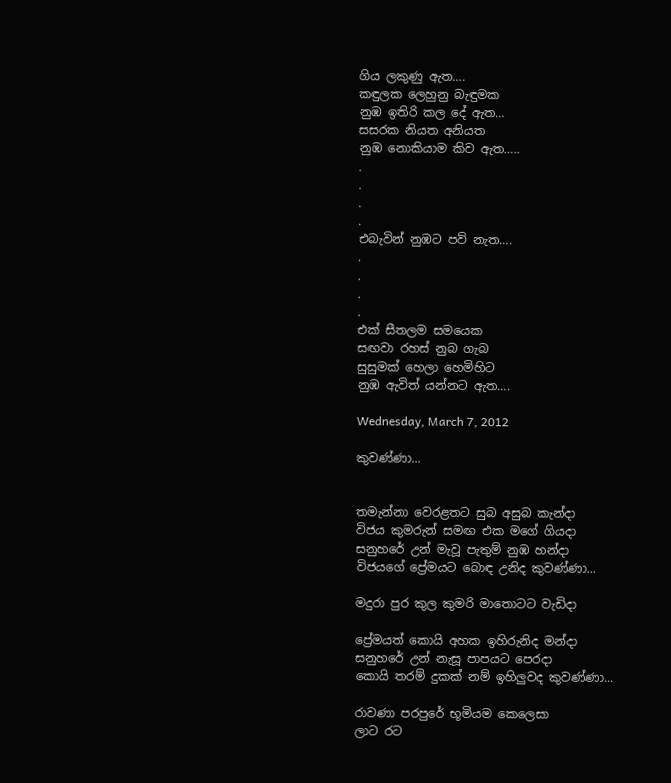ගිය ලකුණු ඇත….
කඳුලක ලෙහුනු බැඳුමක
නුඹ ඉතිරි කල දේ ඇත…
සසරක නියත අනියත
නුඹ නොකියාම කිව ඇත…..
.
.
.
.
එබැවින් නුඹට පව් නැත….
.
.
.
.
එක් සීතලම සමයෙක
සඟවා රහස් නුබ ගැබ
සුසුමක් හෙලා හෙමිහිට
නුඹ ඇවිත් යන්නට ඇත….

Wednesday, March 7, 2012

කුවණ්ණා...


තමැන්නා වෙරළතට සුබ අසුබ කැන්දා
විජය කුමරුන් සමඟ එක මගේ ගියදා
සනුහරේ උන් මැවූ පැතුම් නුඹ හන්දා
විජයගේ ප්‍රේමයට බොඳ උනිද කුවණ්ණා...

මදුරා පුර කුල කුමරි මාතොටට වැඩිදා

ප්‍රේමයත් කොයි අහක ඉහිරුනිද මන්දා
සනුහරේ උන් නැසූ පාපයට පෙරදා
කොයි තරම් දුකක් නම් ඉහිලුවද කුවණ්ණා...

රාවණා පරපුරේ භූමියම කෙලෙසා
ලාට රට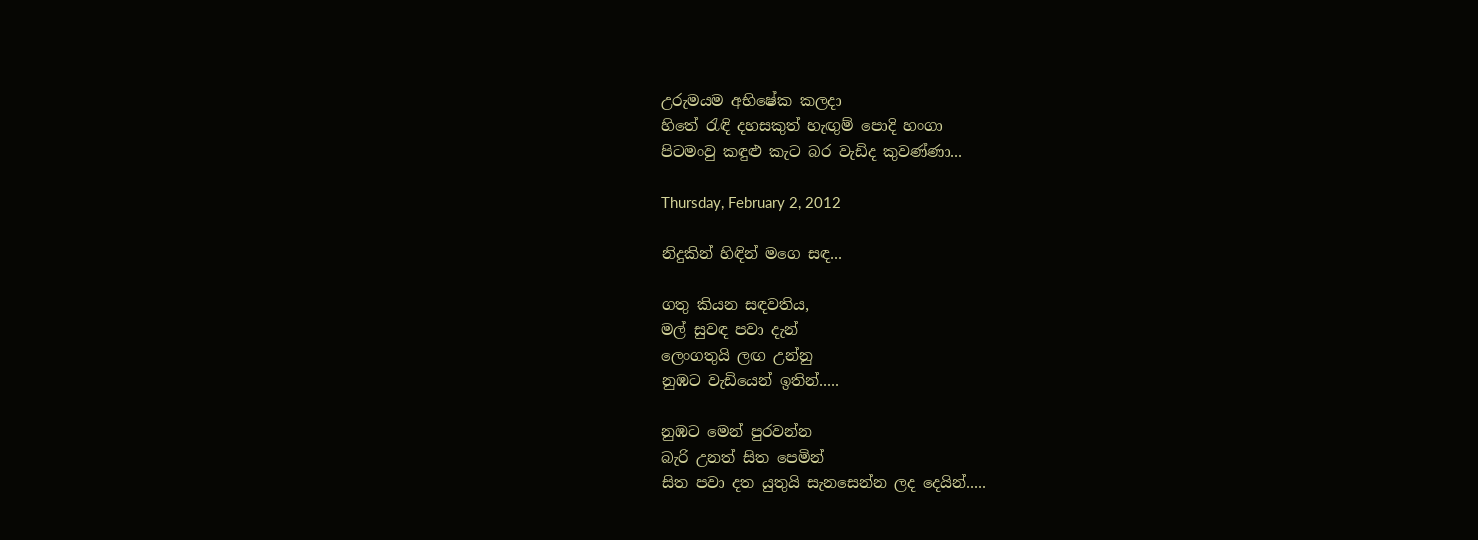උරුමයම අභිෂේක කලදා
හිතේ රැඳි දහසකුත් හැඟුම් පොදි හංගා
පිටමංවු කඳුළු කැට බර වැඩිද කුවණ්ණා...

Thursday, February 2, 2012

නිදුකින් හිඳින් මගෙ සඳ...

ගතු කියන සඳවතිය,
මල් සුවඳ පවා දැන්
ලෙංගතුයි ලඟ උන්නු
නුඹට වැඩියෙන් ඉතින්.....

නුඹට මෙන් පුරවන්න
බැරි උනත් සිත පෙමින්
සිත පවා දත යුතුයි සැනසෙන්න ලද දෙයින්.....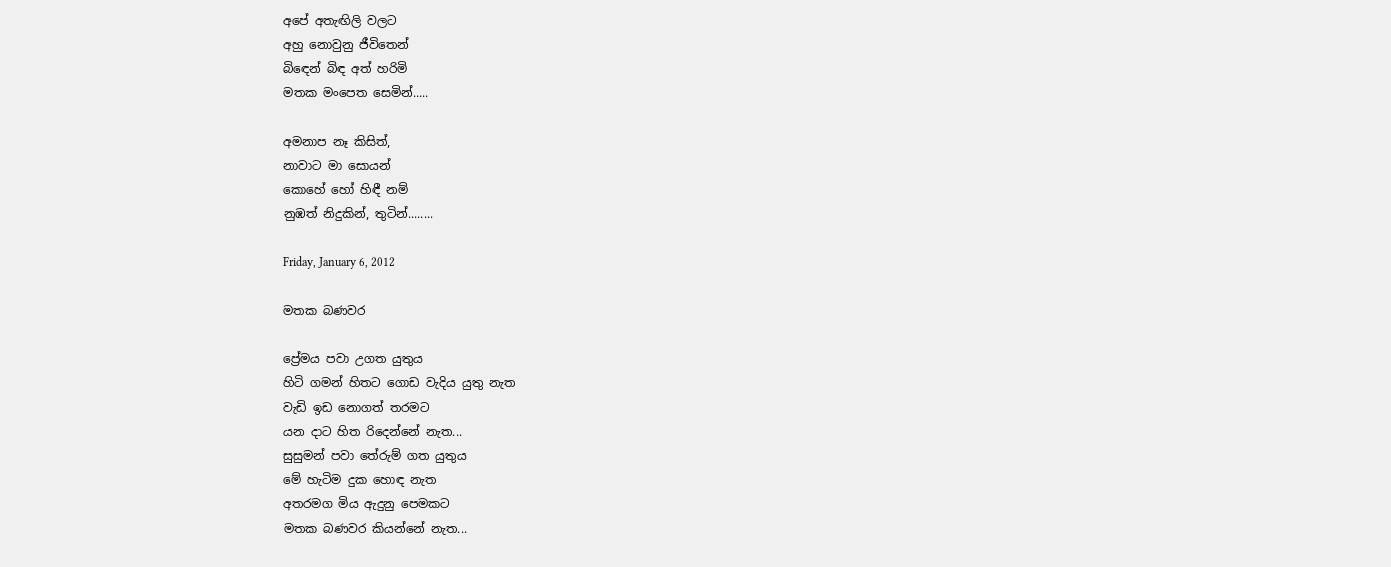අපේ අතැඟිලි වලට
අහු නොවුනු ජීවිතෙන්
බිඳෙන් බිඳ අත් හරිමි
මතක මංපෙත සෙමින්.....

අමනාප නෑ කිසිත්,
නාවාට මා සොයන්
කොහේ හෝ හිඳී නම්
නුඹත් නිදුකින්, තුටින්........

Friday, January 6, 2012

මතක බණවර

ප්‍රේමය පවා උගත යුතුය
හිටි ගමන් හිතට ගොඩ වැදිය යුතු නැත
වැඩි ඉඩ නොගත් තරමට
යන දාට හිත රිදෙන්නේ නැත...
සුසුමන් පවා තේරුම් ගත යුතුය
මේ හැටිම දුක හොඳ නැත
අතරමග මිය ඇදුනු පෙමකට
මතක බණවර කියන්නේ නැත...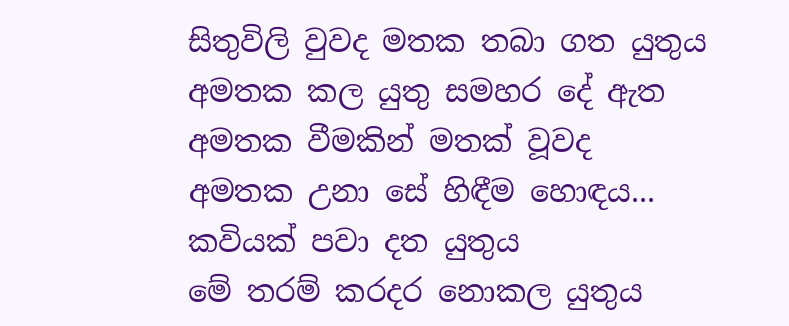සිතුවිලි වුවද මතක තබා ගත යුතුය
අමතක කල යුතු සමහර දේ ඇත
අමතක වීමකින් මතක් වූවද
අමතක උනා සේ හිඳීම හොඳය...
කවියක් පවා දත යුතුය
මේ තරම් කරදර නොකල යුතුය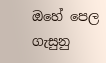ඔහේ පෙල ගැසුනු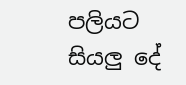පලියට
සියලු දේ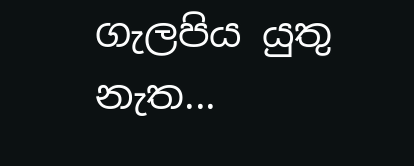ගැලපිය යුතු නැත...